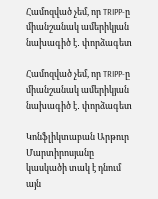Համոզված չեմ, որ TRIPP-ը միանշանակ ամերիկյան նախագիծ է․ փորձագետ

Համոզված չեմ, որ TRIPP-ը միանշանակ ամերիկյան նախագիծ է․ փորձագետ

Կոնֆլիկտաբան Արթուր Մարտիրոսյանը կասկածի տակ է դնում այն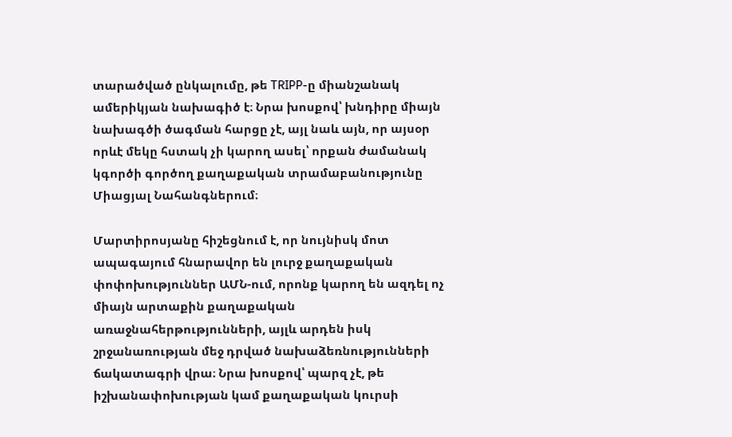տարածված ընկալումը, թե TRIPP-ը միանշանակ ամերիկյան նախագիծ է։ Նրա խոսքով՝ խնդիրը միայն նախագծի ծագման հարցը չէ, այլ նաև այն, որ այսօր որևէ մեկը հստակ չի կարող ասել՝ որքան ժամանակ կգործի գործող քաղաքական տրամաբանությունը Միացյալ Նահանգներում։

Մարտիրոսյանը հիշեցնում է, որ նույնիսկ մոտ ապագայում հնարավոր են լուրջ քաղաքական փոփոխություններ ԱՄՆ-ում, որոնք կարող են ազդել ոչ միայն արտաքին քաղաքական առաջնահերթությունների, այլև արդեն իսկ շրջանառության մեջ դրված նախաձեռնությունների ճակատագրի վրա։ Նրա խոսքով՝ պարզ չէ, թե իշխանափոխության կամ քաղաքական կուրսի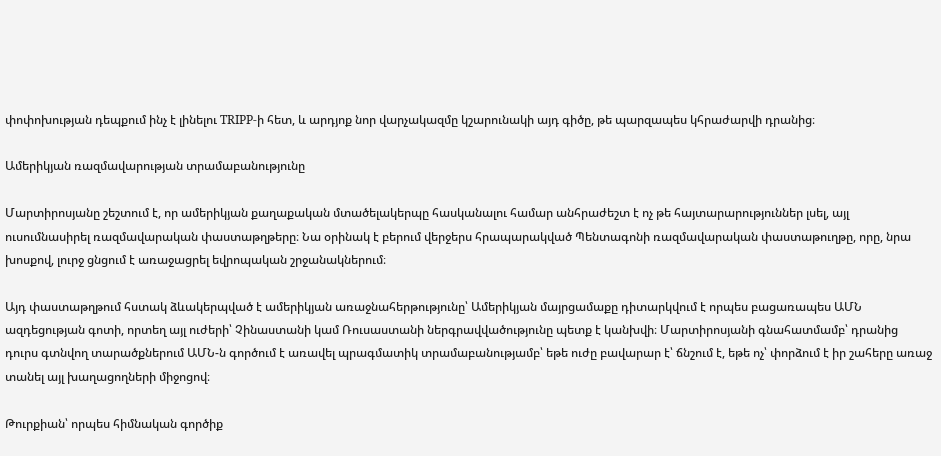փոփոխության դեպքում ինչ է լինելու TRIPP-ի հետ, և արդյոք նոր վարչակազմը կշարունակի այդ գիծը, թե պարզապես կհրաժարվի դրանից։

Ամերիկյան ռազմավարության տրամաբանությունը

Մարտիրոսյանը շեշտում է, որ ամերիկյան քաղաքական մտածելակերպը հասկանալու համար անհրաժեշտ է ոչ թե հայտարարություններ լսել, այլ ուսումնասիրել ռազմավարական փաստաթղթերը։ Նա օրինակ է բերում վերջերս հրապարակված Պենտագոնի ռազմավարական փաստաթուղթը, որը, նրա խոսքով, լուրջ ցնցում է առաջացրել եվրոպական շրջանակներում։

Այդ փաստաթղթում հստակ ձևակերպված է ամերիկյան առաջնահերթությունը՝ Ամերիկյան մայրցամաքը դիտարկվում է որպես բացառապես ԱՄՆ ազդեցության գոտի, որտեղ այլ ուժերի՝ Չինաստանի կամ Ռուսաստանի ներգրավվածությունը պետք է կանխվի։ Մարտիրոսյանի գնահատմամբ՝ դրանից դուրս գտնվող տարածքներում ԱՄՆ-ն գործում է առավել պրագմատիկ տրամաբանությամբ՝ եթե ուժը բավարար է՝ ճնշում է, եթե ոչ՝ փորձում է իր շահերը առաջ տանել այլ խաղացողների միջոցով։

Թուրքիան՝ որպես հիմնական գործիք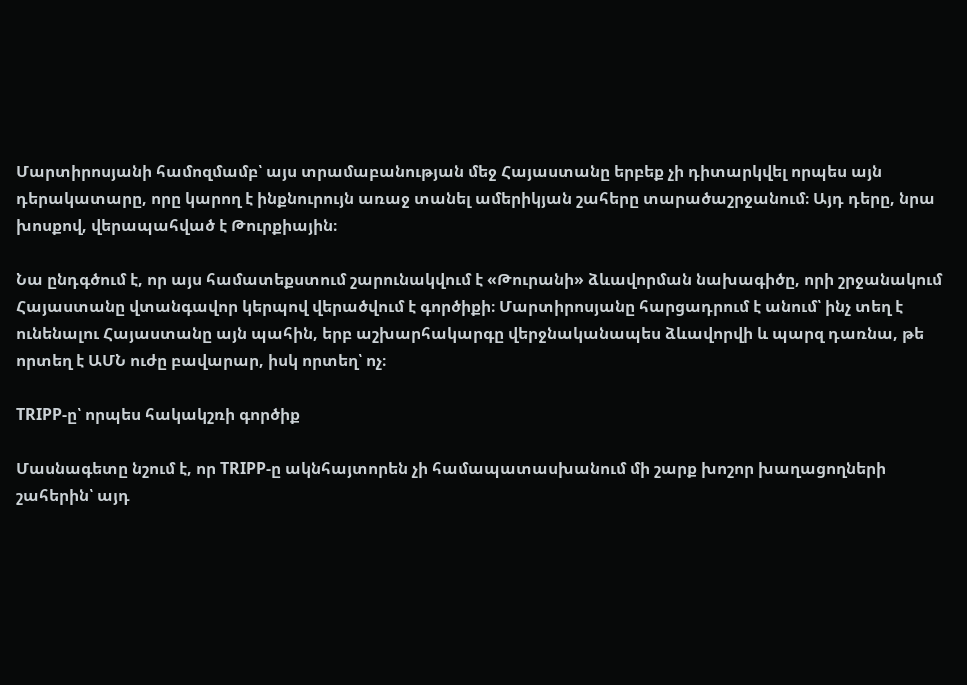Մարտիրոսյանի համոզմամբ՝ այս տրամաբանության մեջ Հայաստանը երբեք չի դիտարկվել որպես այն դերակատարը, որը կարող է ինքնուրույն առաջ տանել ամերիկյան շահերը տարածաշրջանում։ Այդ դերը, նրա խոսքով, վերապահված է Թուրքիային։

Նա ընդգծում է, որ այս համատեքստում շարունակվում է «Թուրանի» ձևավորման նախագիծը, որի շրջանակում Հայաստանը վտանգավոր կերպով վերածվում է գործիքի։ Մարտիրոսյանը հարցադրում է անում՝ ինչ տեղ է ունենալու Հայաստանը այն պահին, երբ աշխարհակարգը վերջնականապես ձևավորվի և պարզ դառնա, թե որտեղ է ԱՄՆ ուժը բավարար, իսկ որտեղ՝ ոչ։

TRIPP-ը՝ որպես հակակշռի գործիք

Մասնագետը նշում է, որ TRIPP-ը ակնհայտորեն չի համապատասխանում մի շարք խոշոր խաղացողների շահերին՝ այդ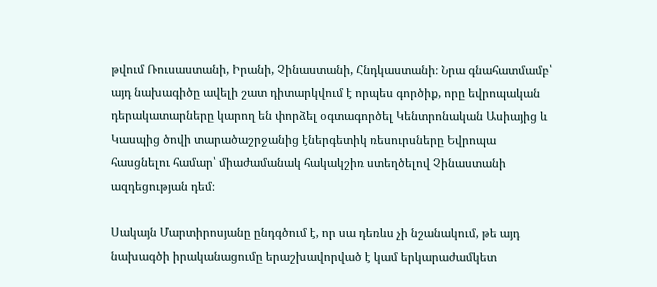թվում Ռուսաստանի, Իրանի, Չինաստանի, Հնդկաստանի։ Նրա գնահատմամբ՝ այդ նախագիծը ավելի շատ դիտարկվում է որպես գործիք, որը եվրոպական դերակատարները կարող են փորձել օգտագործել Կենտրոնական Ասիայից և Կասպից ծովի տարածաշրջանից էներգետիկ ռեսուրսները Եվրոպա հասցնելու համար՝ միաժամանակ հակակշիռ ստեղծելով Չինաստանի ազդեցության դեմ։

Սակայն Մարտիրոսյանը ընդգծում է, որ սա դեռևս չի նշանակում, թե այդ նախագծի իրականացումը երաշխավորված է կամ երկարաժամկետ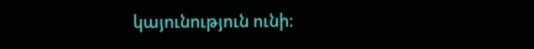կայունություն ունի։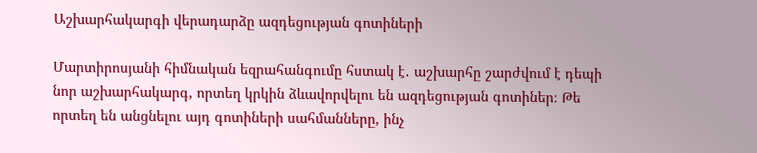Աշխարհակարգի վերադարձը ազդեցության գոտիների

Մարտիրոսյանի հիմնական եզրահանգումը հստակ է․ աշխարհը շարժվում է դեպի նոր աշխարհակարգ, որտեղ կրկին ձևավորվելու են ազդեցության գոտիներ։ Թե որտեղ են անցնելու այդ գոտիների սահմանները, ինչ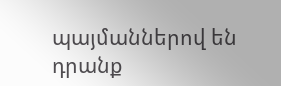պայմաններով են դրանք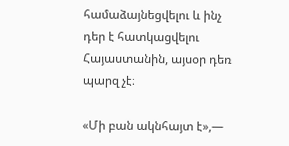համաձայնեցվելու և ինչ դեր է հատկացվելու Հայաստանին, այսօր դեռ պարզ չէ։

«Մի բան ակնհայտ է»,—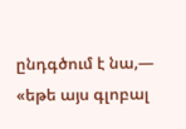ընդգծում է նա,— «եթե այս գլոբալ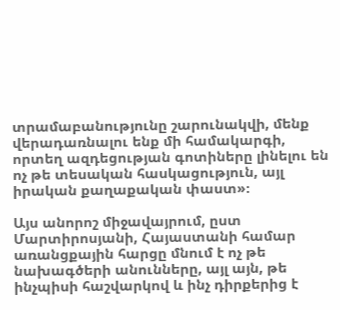տրամաբանությունը շարունակվի, մենք վերադառնալու ենք մի համակարգի, որտեղ ազդեցության գոտիները լինելու են ոչ թե տեսական հասկացություն, այլ իրական քաղաքական փաստ»։

Այս անորոշ միջավայրում, ըստ Մարտիրոսյանի, Հայաստանի համար առանցքային հարցը մնում է ոչ թե նախագծերի անունները, այլ այն, թե ինչպիսի հաշվարկով և ինչ դիրքերից է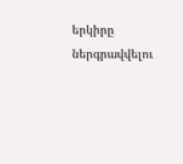երկիրը ներգրավվելու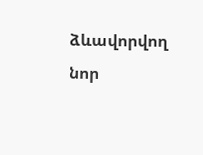ձևավորվող նոր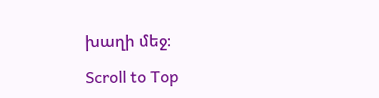խաղի մեջ։

Scroll to Top